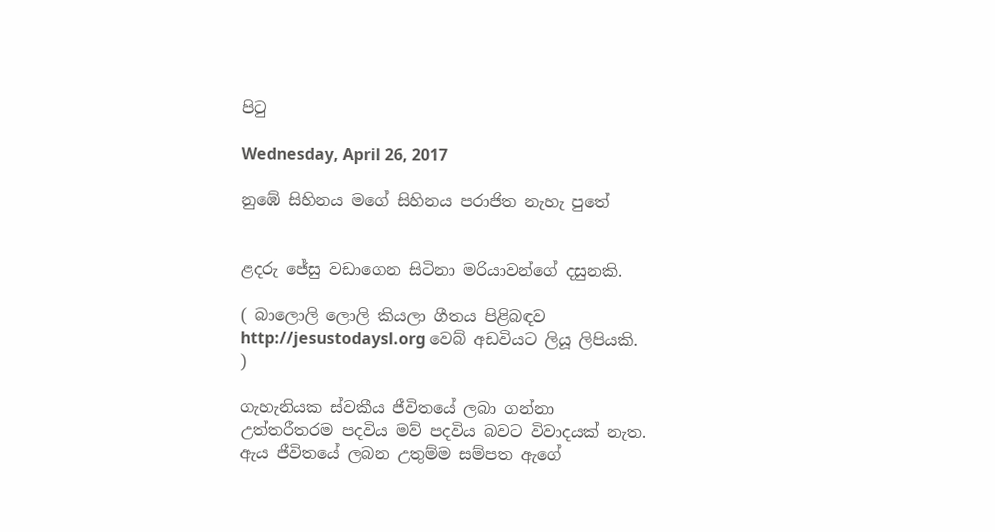පිටු

Wednesday, April 26, 2017

නුඹේ සිහිනය මගේ සිහිනය පරාජිත නැහැ පුතේ


ළදරු ජේසු වඩාගෙන සිටිනා මරියාවන්ගේ දසුනකි.

( බාලොලි ලොලි කියලා ගීතය පිළිබඳව http://jesustodaysl.org වෙබ් අඩවියට ලියූ ලිපියකි. )

ගැහැනියක ස්වකීය ජීවිතයේ ලබා ගන්නා උත්තරීතරම පදවිය මව් පදවිය බවට විවාදයක් නැත. ඇය ජීවිතයේ ලබන උතුම්ම සම්පත ඇගේ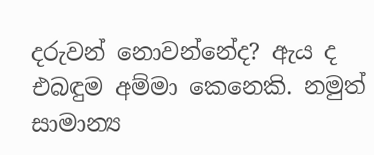දරුවන් නොවන්නේද? ඇය ද එබඳුම අම්මා කෙනෙකි. නමුත් සාමාන්‍ය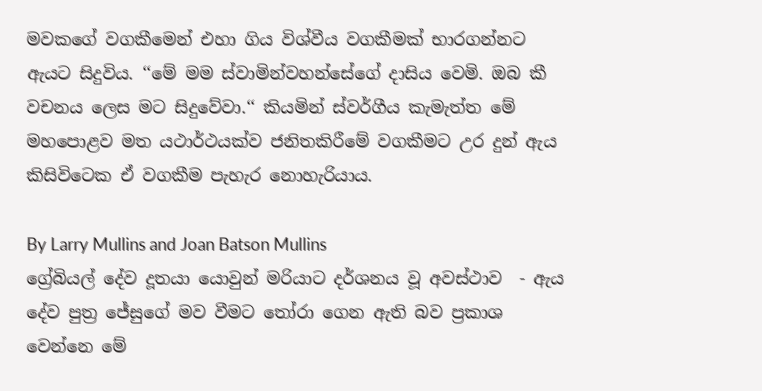මවකගේ වගකීමෙන් එහා ගිය විශ්වීය වගකීමක් භාරගන්නට ඇයට සිදුවිය. ‘‘මේ මම ස්වාමින්වහන්සේගේ දාසිය වෙමි. ඔබ කී වචනය ලෙස මට සිදුවේවා.‘‘ කියමින් ස්වර්ගීය කැමැත්ත මේ මහපොළව මත යථාර්ථයක්ව ජනිතකිරීමේ වගකීමට උර දුන් ඇය කිසිවිටෙක ඒ වගකීම පැහැර නොහැරියාය.

By Larry Mullins and Joan Batson Mullins
ග්‍රේබියල් දේව දූතයා යොවුන් මරියාට දර්ශනය වූ අවස්ථාව  - ඇය දේව පුත්‍ර ජේසුගේ මව වීමට තෝරා ගෙන ඇති බව ප්‍රකාශ වෙන්නෙ මේ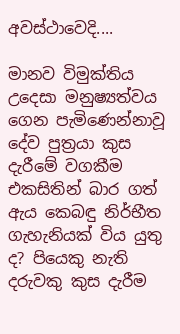අවස්ථාවෙදි....

මානව විමුක්තිය උදෙසා මනුෂ්‍යත්වය ගෙන පැමිණෙන්නාවූ දේව පුත්‍රයා කුස දැරීමේ වගකීම එකසිතින් බාර ගත් ඇය කෙබඳු නිර්භීත ගැහැනියක් විය යුතු ද? පියෙකු නැති දරුවකු කුස දැරීම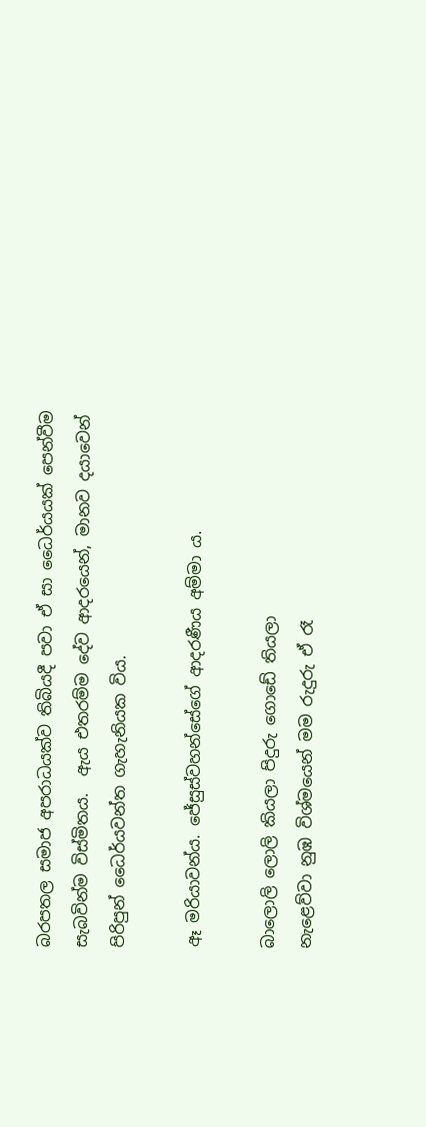බරපතල සමාජ අපරාධයක්ව තිබියදී පවා ඒ සා ධෛර්යයක් පෙන්වීම සැබවින්ම විස්මිතය.  ඇය එතරම්ම දේව ආදරයෙන්, මානව දයාවෙන් පිරිපුන් ධෛර්යවන්ත ගැහැනියක විය.

ඈ මරියාවන්ය. ජේසුස්වහන්සේගේ ආදරණීය අම්මා ය.

බාලොලි ලොලි කියලා පිදුරු ගොඩේ තියලා
නැළෙව්වා නුඹ විශ්මයෙන් මම රුදුරු ඒ රෑ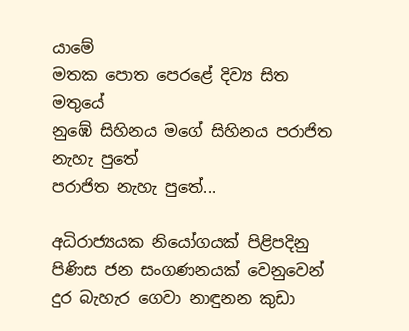යාමේ
මතක පොත පෙරළේ දිව්‍ය සිත මතුයේ
නුඹේ සිහිනය මගේ සිහිනය පරාජිත නැහැ පුතේ
පරාජිත නැහැ පුතේ...

අධිරාජ්‍යයක නියෝගයක් පිළිපදිනු පිණිස ජන සංගණනයක් වෙනුවෙන් දුර බැහැර ගෙවා නාඳුනන කුඩා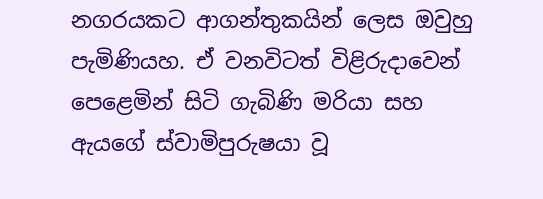නගරයකට ආගන්තුකයින් ලෙස ඔවුහු පැමිණියහ. ඒ වනවිටත් විළිරුදාවෙන් පෙළෙමින් සිටි ගැබිණි මරියා සහ ඇයගේ ස්වාමිපුරුෂයා වූ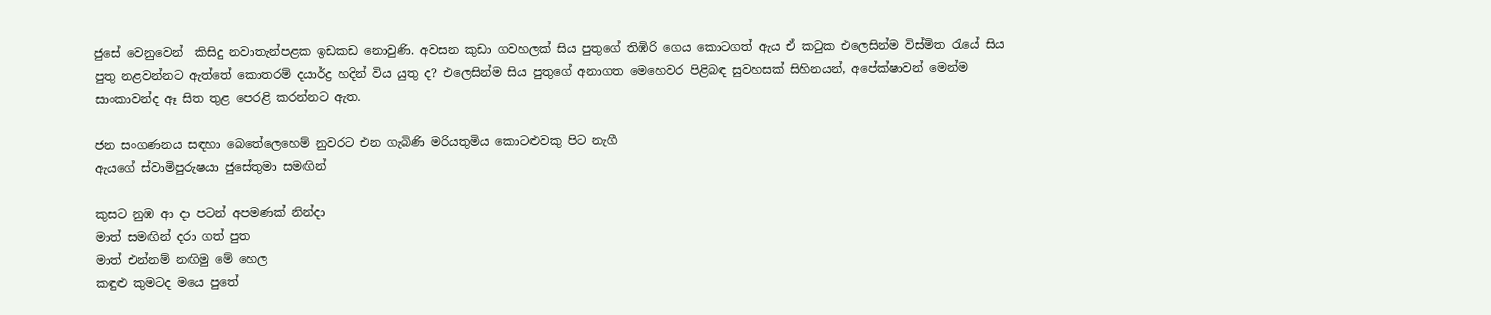ජුසේ වෙනුවෙන්  කිසිදු නවාතැන්පළක ඉඩකඩ නොවුණි. අවසන කුඩා ගවහලක් සිය පුතුගේ තිඹිරි ගෙය කොටගත් ඇය ඒ කටුක එලෙසින්ම විස්මිත රැයේ සිය පුතු නළවන්නට ඇත්තේ කොතරම් දයාර්ද්‍ර හදින් විය යුතු ද? එලෙසින්ම සිය පුතුගේ අනාගත මෙහෙවර පිළිබඳ සුවහසක් සිහිනයන්, අපේක්ෂාවන් මෙන්ම සාංකාවන්ද ඈ සිත තුළ පෙරළි කරන්නට ඇත.

ජන සංගණනය සඳහා බෙතේලෙහෙම් නුවරට එන ගැබිණි මරියතුමිය කොටළුවකු පිට නැගී
ඇයගේ ස්වාමිපුරුෂයා ජුසේතුමා සමඟින්

කුසට නුඹ ආ දා පටන් අපමණක් නින්දා
මාත් සමඟින් දරා ගත් පුත
මාත් එන්නම් නඟිමු මේ හෙල
කඳුළු කුමටද මයෙ පුතේ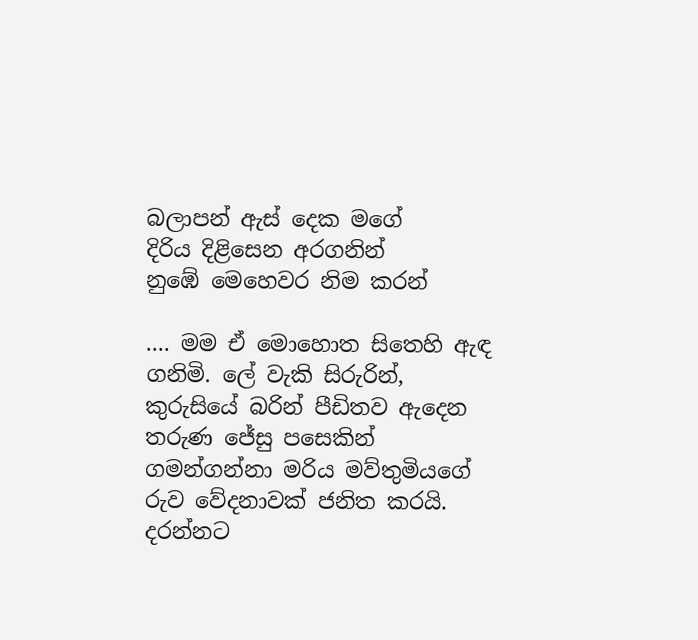බලාපන් ඇස් දෙක මගේ
දිරිය දිළිසෙන අරගනින්
නුඹේ මෙහෙවර නිම කරන්

.... මම ඒ මොහොත සිතෙහි ඇඳ ගනිමි. ලේ වැකි සිරුරින්, කුරුසියේ බරින් පීඩිතව ඇදෙන තරුණ ජේසු පසෙකින් ගමන්ගන්නා මරිය මව්තුමියගේ රුව වේදනාවක් ජනිත කරයි. දරන්නට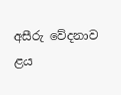අසීරු වේදනාව ළය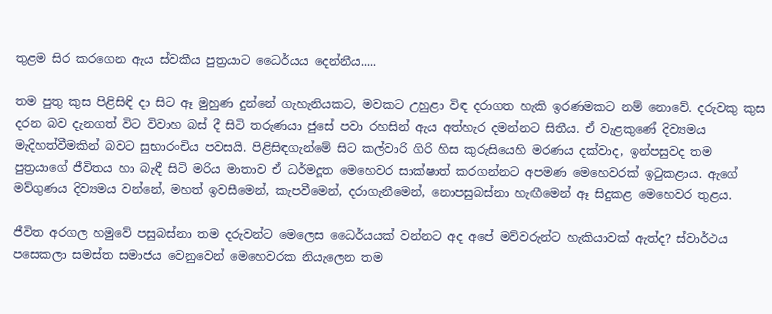තුළම සිර කරගෙන ඇය ස්වකීය පුත්‍රයාට ධෛර්යය දෙන්නීය.....

තම පුතු කුස පිළිසිඳි දා සිට ඈ මුහුණ දුන්නේ ගැහැනියකට, මවකට උහුළා විඳ දරාගත හැකි ඉරණමකට නම් නොවේ. දරුවකු කුස දරන බව දැනගත් විට විවාහ බස් දී සිටි තරුණයා ජුසේ පවා රහසින් ඇය අත්හැර දමන්නට සිතීය. ඒ වැළකුණේ දිව්‍යමය මැදිහත්වීමකින් බවට සුභාරංචිය පවසයි. පිළිසිඳගැන්මේ සිට කල්වාරි ගිරි හිස කුරුසියෙහි මරණය දක්වාද, ඉන්පසුවද තම පුත්‍රයාගේ ජීවිතය හා බැඳී සිටි මරිය මාතාව ඒ ධර්මදූත මෙහෙවර සාක්ෂාත් කරගන්නට අපමණ මෙහෙවරක් ඉටුකළාය. ඇගේ මව්ගුණය දිව්‍යමය වන්නේ, මහත් ඉවසීමෙන්, කැපවීමෙන්, දරාගැනීමෙන්, නොපසුබස්නා හැඟීමෙන් ඈ සිදුකළ මෙහෙවර තුළය.

ජීවිත අරගල හමුවේ පසුබස්නා තම දරුවන්ට මෙලෙස ධෛර්යයක් වන්නට අද අපේ මව්වරුන්ට හැකියාවක් ඇත්ද? ස්වාර්ථය පසෙකලා සමස්ත සමාජය වෙනුවෙන් මෙහෙවරක නියැලෙන තම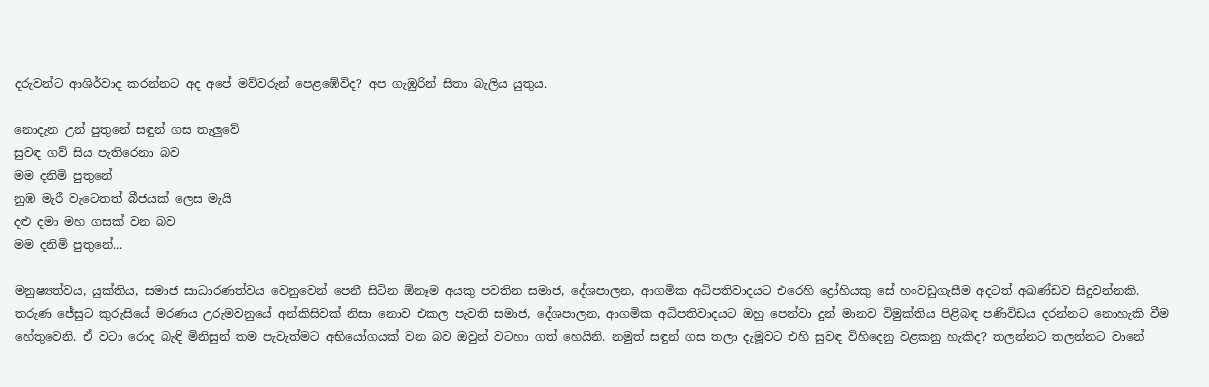දරුවන්ට ආශිර්වාද කරන්නට අද අපේ මව්වරුන් පෙළඹේවිද? අප ගැඹුරින් සිතා බැලිය යුතුය.

නොදැන උන් පුතුනේ සඳුන් ගස තැලුවේ
සුවඳ ගව් සිය පැතිරෙනා බව
මම දනිමි පුතුනේ
නුඹ මැරී වැටෙතත් බීජයක් ලෙස මැයි
දළු දමා මහ ගසක් වන බව
මම දනිමි පුතුනේ...

මනුෂ්‍යත්වය, යුක්තිය, සමාජ සාධාරණත්වය වෙනුවෙන් පෙනී සිටින ඕනෑම අයකු පවතින සමාජ, දේශපාලන, ආගමික අධිපතිවාදයට එරෙහි ද්‍රෝහියකු සේ හංවඩුගැසීම අදටත් අඛණ්ඩව සිදුවන්නකි. තරුණ ජේසුට කුරුසියේ මරණය උරුමවනුයේ අන්කිසිවක් නිසා නොව එකල පැවති සමාජ, දේශපාලන, ආගමික අධිපතිවාදයට ඔහු පෙන්වා දුන් මානව විමුක්තිය පිළිබඳ පණිවිඩය දරන්නට නොහැකි වීම හේතුවෙනි. ඒ වටා රොද බැඳි මිනිසුන් තම පැවැත්මට අභියෝගයක් වන බව ඔවුන් වටහා ගත් හෙයිනි. නමුත් සඳුන් ගස තලා දැමූවට එහි සුවඳ විහිදෙනු වළකනු හැකිද? තලන්නට තලන්නට වානේ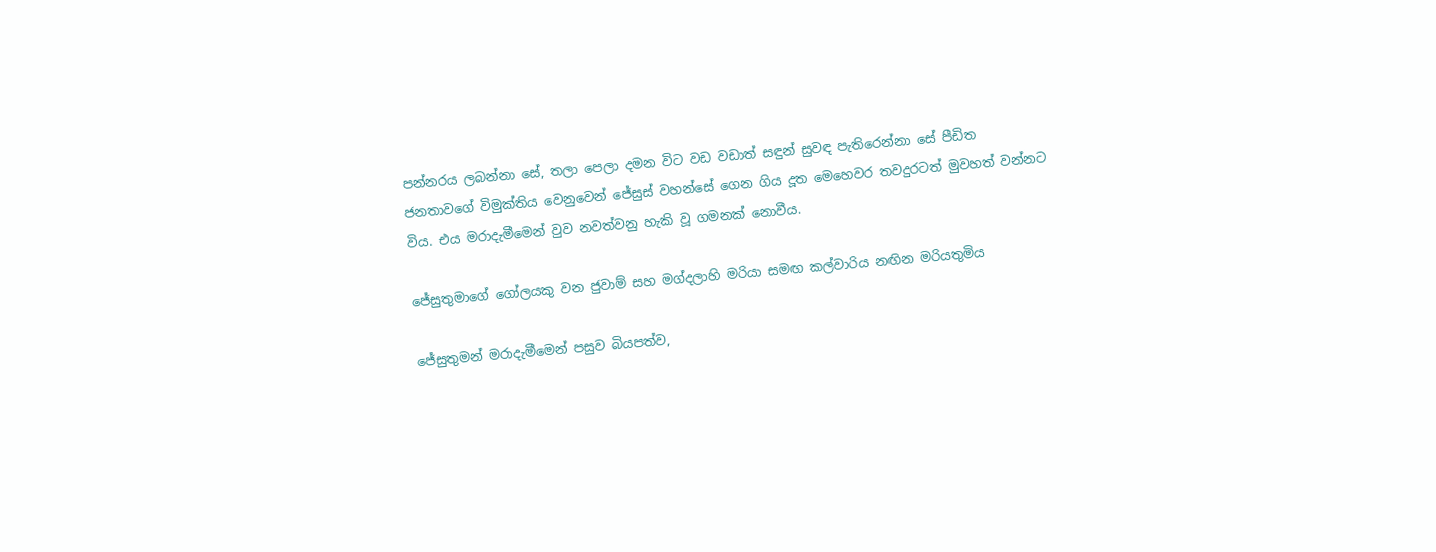පන්නරය ලබන්නා සේ, තලා පෙලා දමන විට වඩ වඩාත් සඳුන් සුවඳ පැතිරෙන්නා සේ පීඩිත ජනතාවගේ විමුක්තිය වෙනුවෙන් ජේසුස් වහන්සේ ගෙන ගිය දූත මෙහෙවර තවදුරටත් මුවහත් වන්නට විය. එය මරාදැමීමෙන් වුව නවත්වනු හැකි වූ ගමනක් නොවීය.

ජේසුතුමාගේ ගෝලයකු වන ජුවාම් සහ මග්දලාහි මරියා සමඟ කල්වාරිය නඟින මරියතුමිය

ජේසුතුමන් මරාදැමීමෙන් පසුව බියපත්ව,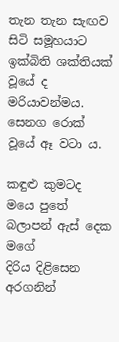තැන තැන සැඟව සිටි සමූහයාට ඉක්බිති ශක්තියක් වූයේ ද මරියාවන්මය. සෙනග රොක් වූයේ ඈ වටා ය.

කඳුළු කුමටද මයෙ පුතේ
බලාපන් ඇස් දෙක මගේ
දිරිය දිළිසෙන අරගනින්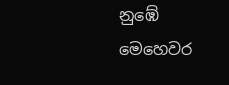නුඹේ මෙහෙවර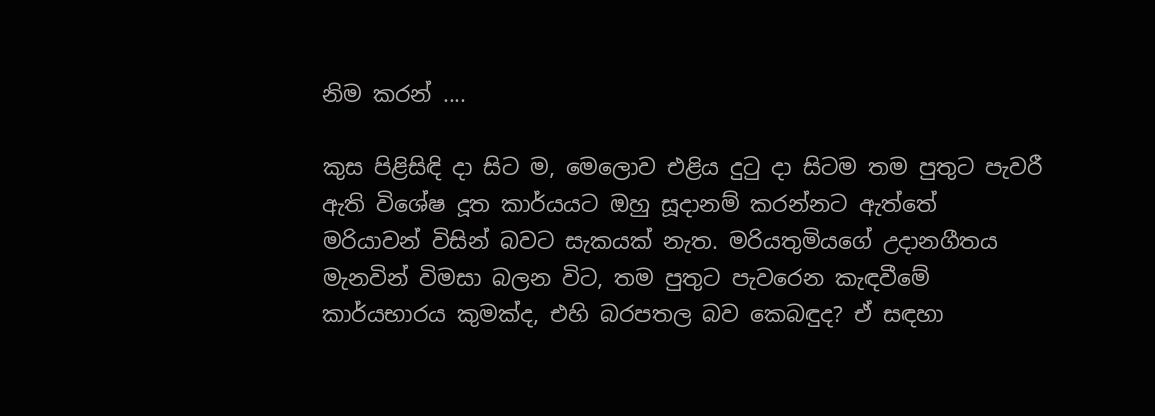නිම කරන් ....

කුස පිළිසිඳි දා සිට ම, මෙලොව එළිය දුටු දා සිටම තම පුතුට පැවරී ඇති විශේෂ දූත කාර්යයට ඔහු සූදානම් කරන්නට ඇත්තේ මරියාවන් විසින් බවට සැකයක් නැත. මරියතුමියගේ උදානගීතය මැනවින් විමසා බලන විට, තම පුතුට පැවරෙන කැඳවීමේ කාර්යභාරය කුමක්ද, එහි බරපතල බව කෙබඳුද? ඒ සඳහා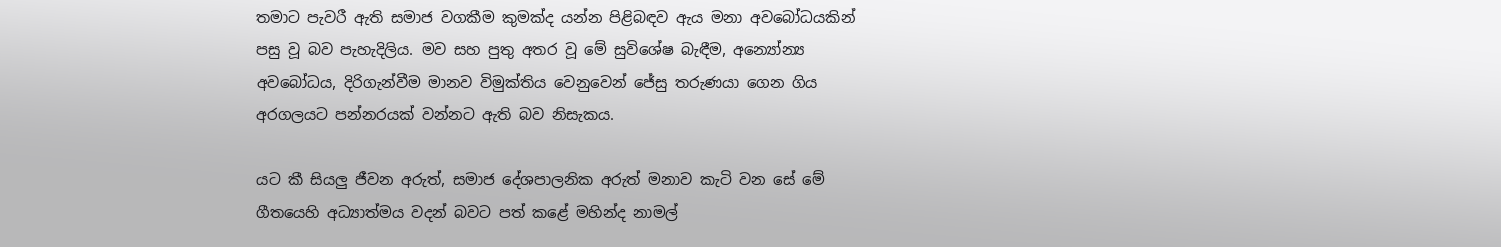තමාට පැවරී ඇති සමාජ වගකීම කුමක්ද යන්න පිළිබඳව ඇය මනා අවබෝධයකින් පසු වූ බව පැහැදිලිය. මව සහ පුතු අතර වූ මේ සුවිශේෂ බැඳීම, අන්‍යෝන්‍ය අවබෝධය, දිරිගැන්වීම මානව විමුක්තිය වෙනුවෙන් ජේසු තරුණයා ගෙන ගිය අරගලයට පන්නරයක් වන්නට ඇති බව නිසැකය.

යට කී සියලු ජීවන අරුත්, සමාජ දේශපාලනික අරුත් මනාව කැටි වන සේ මේ ගීතයෙහි අධ්‍යාත්මය වදන් බවට පත් කළේ මහින්ද නාමල්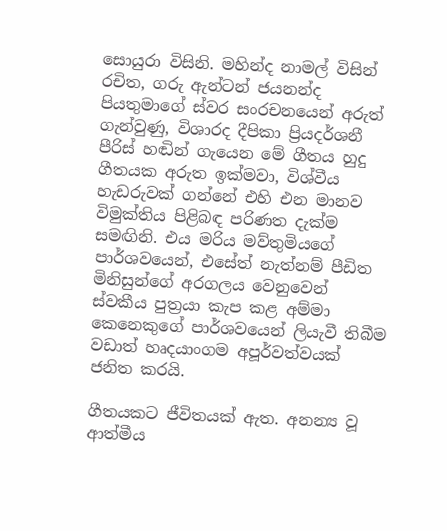සොයුරා විසිනි. මහින්ද නාමල් විසින් රචිත, ගරු ඇන්ටන් ජයනන්ද පියතුමාගේ ස්වර සංරචනයෙන් අරුත් ගැන්වුණු, විශාරද දීපිකා ප්‍රියදර්ශනී පීරිස් හඬින් ගැයෙන මේ ගීතය හුදු ගීතයක අරුත ඉක්මවා, විශ්වීය හැඩරුවක් ගන්නේ එහි එන මානව විමුක්තිය පිළිබඳ පරිණත දැක්ම සමඟිනි. එය මරිය මව්තුමියගේ පාර්ශවයෙන්, එසේත් නැත්නම් පීඩිත මිනිසුන්ගේ අරගලය වෙනුවෙන් ස්වකීය පුත්‍රයා කැප කළ අම්මා කෙනෙකුගේ පාර්ශවයෙන් ලියැවී තිබීම වඩාත් හෘදයාංගම අපූර්වත්වයක් ජනිත කරයි.

ගීතයකට ජීවිතයක් ඇත. අනන්‍ය වූ ආත්මීය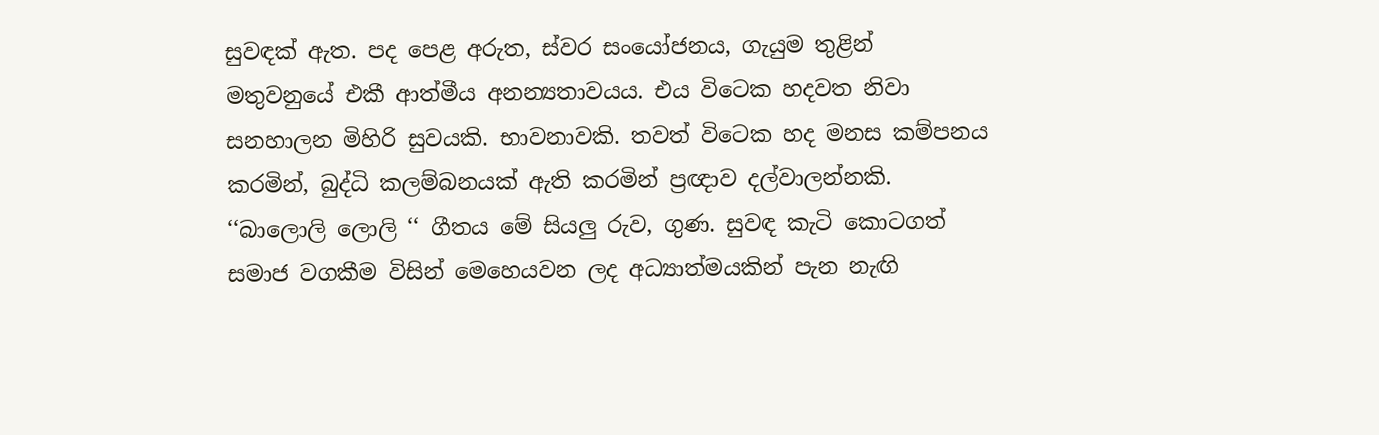සුවඳක් ඇත. පද පෙළ අරුත, ස්වර සංයෝජනය, ගැයුම තුළින් මතුවනුයේ එකී ආත්මීය අනන්‍යතාවයය. එය විටෙක හදවත නිවා සනහාලන මිහිරි සුවයකි. භාවනාවකි. තවත් විටෙක හද මනස කම්පනය කරමින්, බුද්ධි කලම්බනයක් ඇති කරමින් ප්‍රඥාව දල්වාලන්නකි. ‘‘බාලොලි ලොලි ‘‘ ගීතය මේ සියලු රුව, ගුණ. සුවඳ කැටි කොටගත් සමාජ වගකීම විසින් මෙහෙයවන ලද අධ්‍යාත්මයකින් පැන නැඟි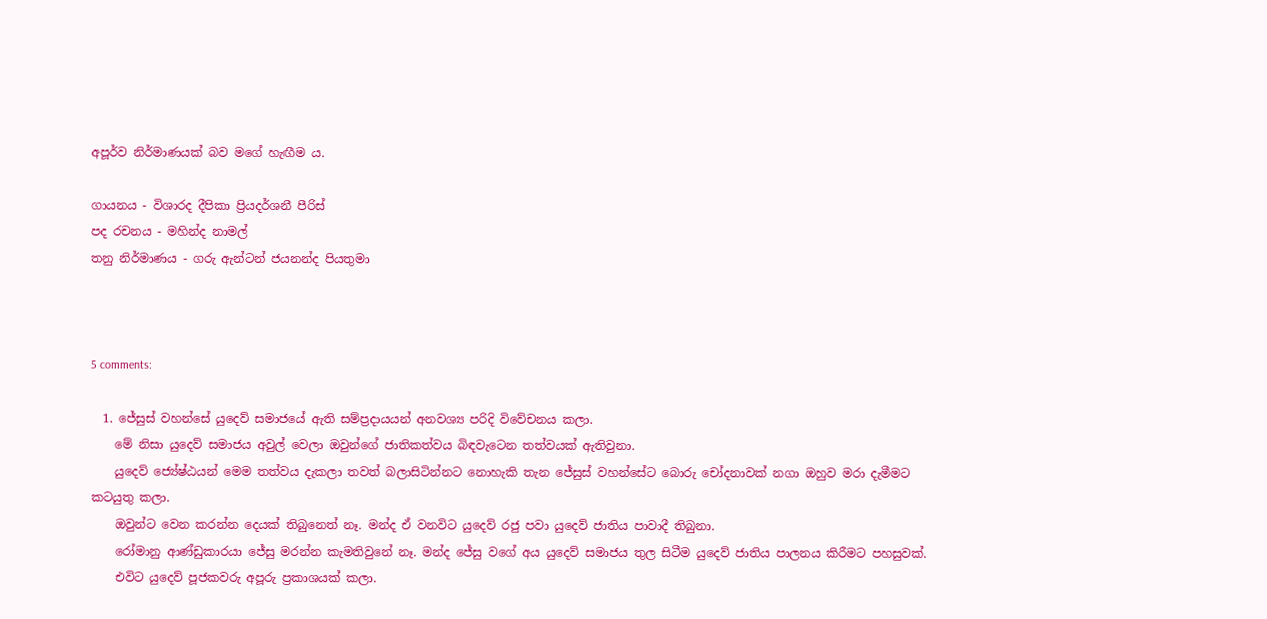අපූර්ව නිර්මාණයක් බව මගේ හැඟීම ය.

ගායනය - විශාරද දීපිකා ප්‍රියදර්ශනී පීරිස්
පද රචනය - මහින්ද නාමල්
තනු නිර්මාණය - ගරු ඇන්ටන් ජයනන්ද පියතුමා



5 comments:

  1. ජේසුස් වහන්සේ යුදෙව් සමාජයේ ඇති සම්ප්‍රදායයන් අනවශ්‍ය පරිදි විවේචනය කලා.
    මේ නිසා යුදෙව් සමාජය අවුල් වෙලා ඔවුන්ගේ ජාතිකත්වය බිඳවැටෙන තත්වයක් ඇතිවුනා.
    යුදෙව් ජ්‍යේෂ්ඨයන් මෙම තත්වය දැකලා තවත් බලාසිටින්නට නොහැකි තැන ජේසුස් වහන්සේට බොරු චෝදනාවක් නගා ඔහුව මරා දැමීමට කටයුතු කලා.
    ඔවුන්ට වෙන කරන්න දෙයක් තිබුනෙත් නෑ. මන්ද ඒ වනවිට යුදෙව් රජු පවා යුදෙව් ජාතිය පාවාදී තිබුනා.
    රෝමානු ආණ්ඩුකාරයා ජේසු මරන්න කැමතිවුනේ නෑ. මන්ද ජේසු වගේ අය යුදෙව් සමාජය තුල සිටීම යුදෙව් ජාතිය පාලනය කිරීමට පහසුවක්.
    එවිට යුදෙව් පූජකවරු අපූරු ප්‍රකාශයක් කලා.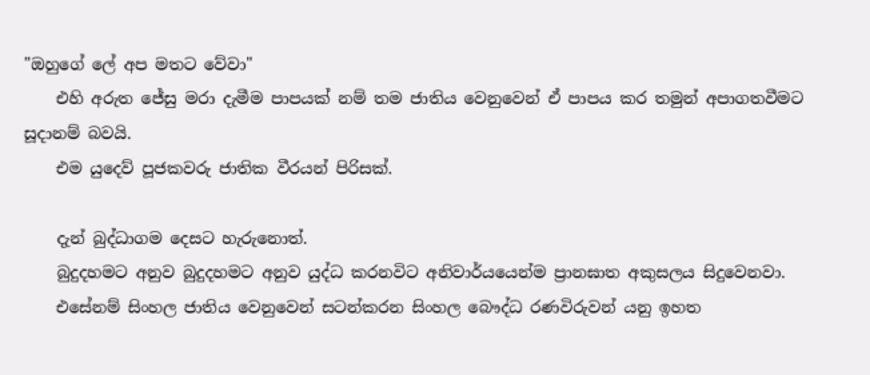"ඔහුගේ ලේ අප මතට වේවා"
    එහි අරුත ජේසු මරා දැමීම පාපයක් නම් තම ජාතිය වෙනුවෙන් ඒ පාපය කර තමුන් අපාගතවීමට සූදානම් බවයි.
    එම යුදෙව් පූජකවරු ජාතික වීරයන් පිරිසක්.

    දැන් බුද්ධාගම දෙසට හැරුනොත්.
    බුදුදහමට අනුව බුදුදහමට අනුව යුද්ධ කරනවිට අනිවාර්යයෙන්ම ප්‍රානඝාත අකුසලය සිදුවෙනවා.
    එසේනම් සිංහල ජාතිය වෙනුවෙන් සටන්කරන සිංහල බෞද්ධ රණවිරුවන් යනු ඉහත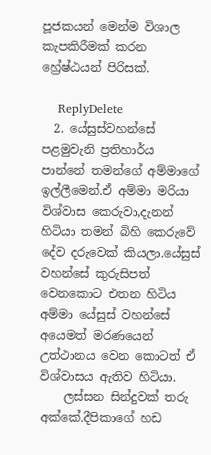පූජකයන් මෙන්ම විශාල කැපකිරීමක් කරන හ්‍රේෂ්ඨයන් පිරිසක්.

    ReplyDelete
  2. යේසුස්වහන්සේ පළමුවැනි ප්‍රතිහාර්ය පාන්නේ තමන්ගේ අම්මාගේ ඉල්ලීමෙන්.ඒ අම්මා මරියා විශ්වාස කෙරුවා,දැනන් හිටියා තමන් බිහි කෙරුවේ දේව දරුවෙක් කියලා.යේසුස් වහන්සේ කුරුසිපත් වෙනකොට එතන හිටිය අම්මා යේසුස් වහන්සේ අයෙමත් මරණයෙන් උත්ථානය වෙන කොටත් ඒ විශ්වාසය ඇතිව හිටියා.
    ලස්සන සින්දුවක් තරු අක්කේ.දීපිකාගේ හඩ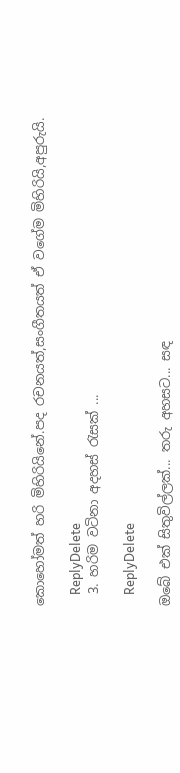කොහෝමත් හරි මිහිරියිනේ.පද රචනයත්,සංගීතයත් ඒ වගේම මිහිරියි,අපුරුයි.

    ReplyDelete
  3. හරිම වටිනා අදහස් රැසක් ...

    ReplyDelete

ඔබේ එක් සිතුවිල්ලක්... තරු අහසට... සඳ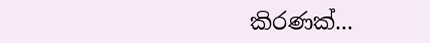කිරණක්...